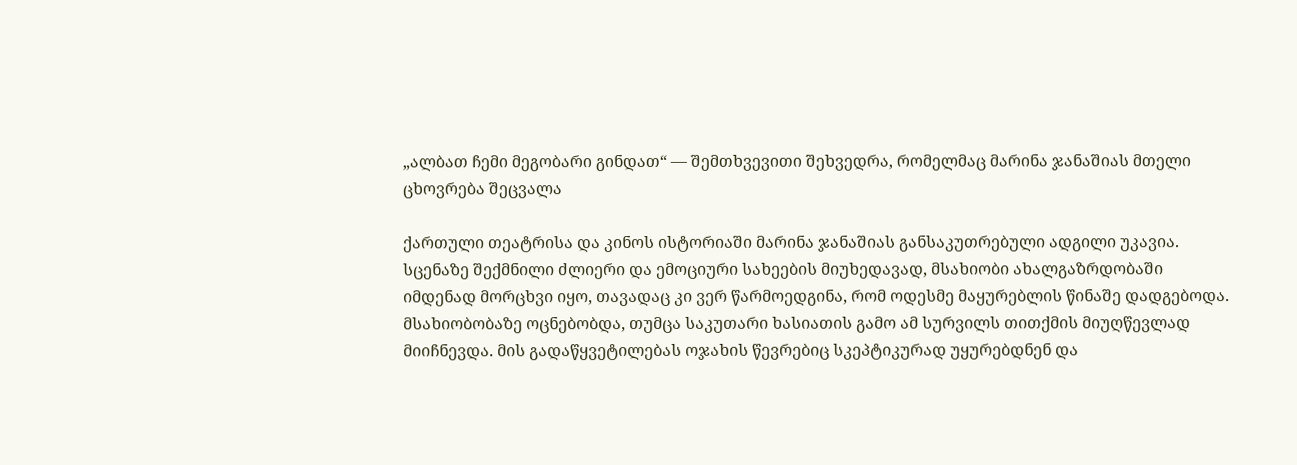„ალბათ ჩემი მეგობარი გინდათ“ — შემთხვევითი შეხვედრა, რომელმაც მარინა ჯანაშიას მთელი ცხოვრება შეცვალა

ქართული თეატრისა და კინოს ისტორიაში მარინა ჯანაშიას განსაკუთრებული ადგილი უკავია. სცენაზე შექმნილი ძლიერი და ემოციური სახეების მიუხედავად, მსახიობი ახალგაზრდობაში იმდენად მორცხვი იყო, თავადაც კი ვერ წარმოედგინა, რომ ოდესმე მაყურებლის წინაშე დადგებოდა. მსახიობობაზე ოცნებობდა, თუმცა საკუთარი ხასიათის გამო ამ სურვილს თითქმის მიუღწევლად მიიჩნევდა. მის გადაწყვეტილებას ოჯახის წევრებიც სკეპტიკურად უყურებდნენ და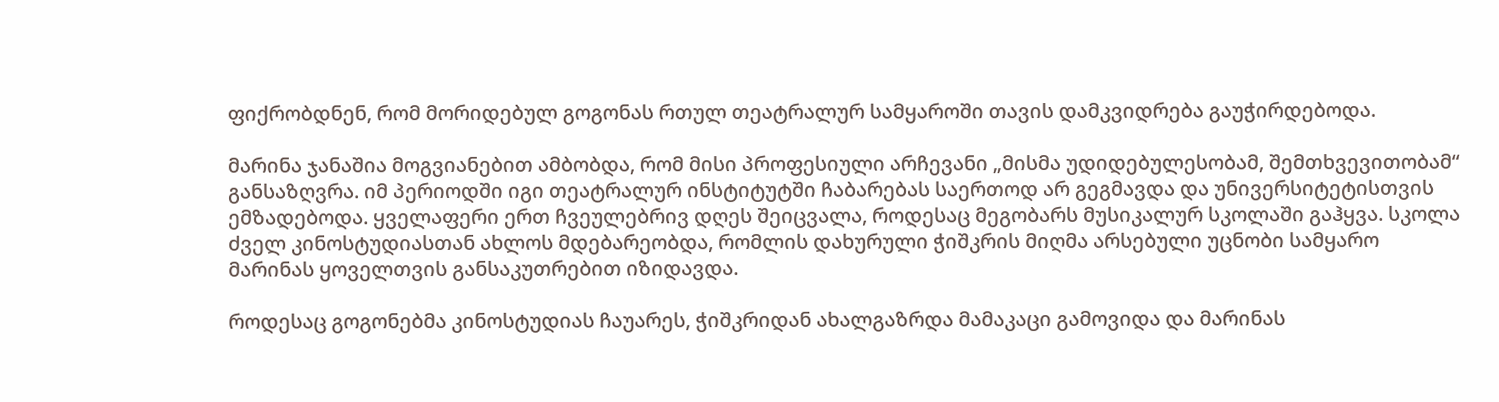ფიქრობდნენ, რომ მორიდებულ გოგონას რთულ თეატრალურ სამყაროში თავის დამკვიდრება გაუჭირდებოდა.

მარინა ჯანაშია მოგვიანებით ამბობდა, რომ მისი პროფესიული არჩევანი „მისმა უდიდებულესობამ, შემთხვევითობამ“ განსაზღვრა. იმ პერიოდში იგი თეატრალურ ინსტიტუტში ჩაბარებას საერთოდ არ გეგმავდა და უნივერსიტეტისთვის ემზადებოდა. ყველაფერი ერთ ჩვეულებრივ დღეს შეიცვალა, როდესაც მეგობარს მუსიკალურ სკოლაში გაჰყვა. სკოლა ძველ კინოსტუდიასთან ახლოს მდებარეობდა, რომლის დახურული ჭიშკრის მიღმა არსებული უცნობი სამყარო მარინას ყოველთვის განსაკუთრებით იზიდავდა.

როდესაც გოგონებმა კინოსტუდიას ჩაუარეს, ჭიშკრიდან ახალგაზრდა მამაკაცი გამოვიდა და მარინას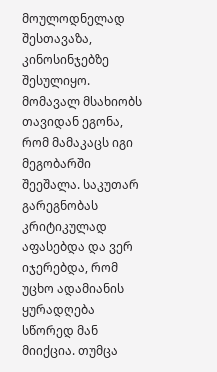მოულოდნელად შესთავაზა, კინოსინჯებზე შესულიყო. მომავალ მსახიობს თავიდან ეგონა, რომ მამაკაცს იგი მეგობარში შეეშალა. საკუთარ გარეგნობას კრიტიკულად აფასებდა და ვერ იჯერებდა, რომ უცხო ადამიანის ყურადღება სწორედ მან მიიქცია. თუმცა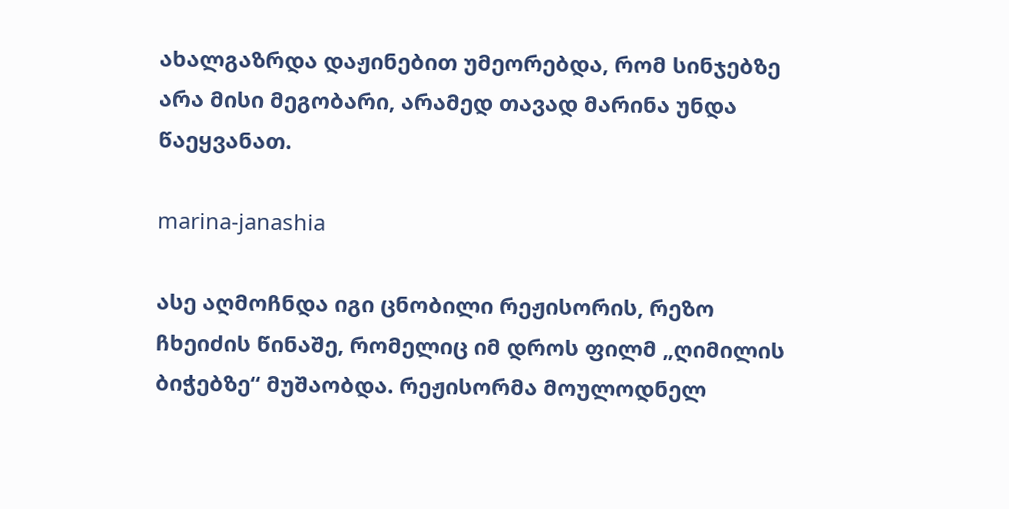ახალგაზრდა დაჟინებით უმეორებდა, რომ სინჯებზე არა მისი მეგობარი, არამედ თავად მარინა უნდა წაეყვანათ.

marina-janashia

ასე აღმოჩნდა იგი ცნობილი რეჟისორის, რეზო ჩხეიძის წინაშე, რომელიც იმ დროს ფილმ „ღიმილის ბიჭებზე“ მუშაობდა. რეჟისორმა მოულოდნელ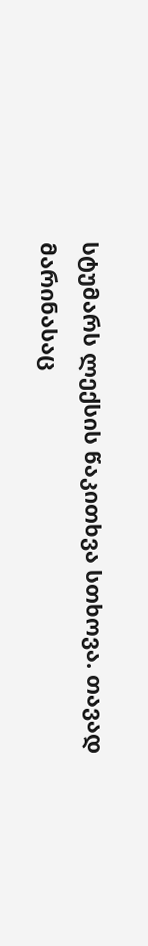სტუმარს ლექსის წაკითხვა სთხოვა. თავად მარინასაც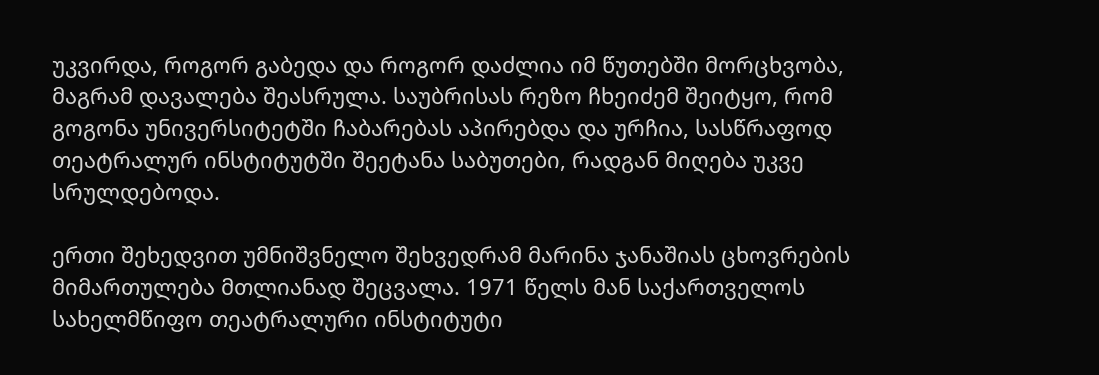უკვირდა, როგორ გაბედა და როგორ დაძლია იმ წუთებში მორცხვობა, მაგრამ დავალება შეასრულა. საუბრისას რეზო ჩხეიძემ შეიტყო, რომ გოგონა უნივერსიტეტში ჩაბარებას აპირებდა და ურჩია, სასწრაფოდ თეატრალურ ინსტიტუტში შეეტანა საბუთები, რადგან მიღება უკვე სრულდებოდა.

ერთი შეხედვით უმნიშვნელო შეხვედრამ მარინა ჯანაშიას ცხოვრების მიმართულება მთლიანად შეცვალა. 1971 წელს მან საქართველოს სახელმწიფო თეატრალური ინსტიტუტი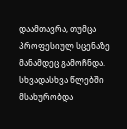დაამთავრა, თუმცა პროფესიულ სცენაზე მანამდეც გამოჩნდა. სხვადასხვა წლებში მსახურობდა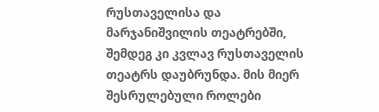რუსთაველისა და მარჯანიშვილის თეატრებში, შემდეგ კი კვლავ რუსთაველის თეატრს დაუბრუნდა. მის მიერ შესრულებული როლები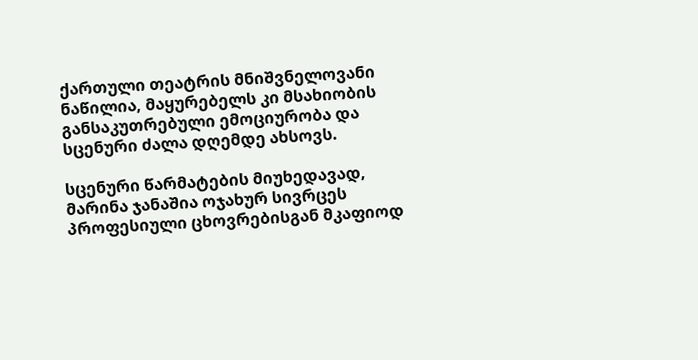ქართული თეატრის მნიშვნელოვანი ნაწილია, მაყურებელს კი მსახიობის განსაკუთრებული ემოციურობა და სცენური ძალა დღემდე ახსოვს.

სცენური წარმატების მიუხედავად, მარინა ჯანაშია ოჯახურ სივრცეს პროფესიული ცხოვრებისგან მკაფიოდ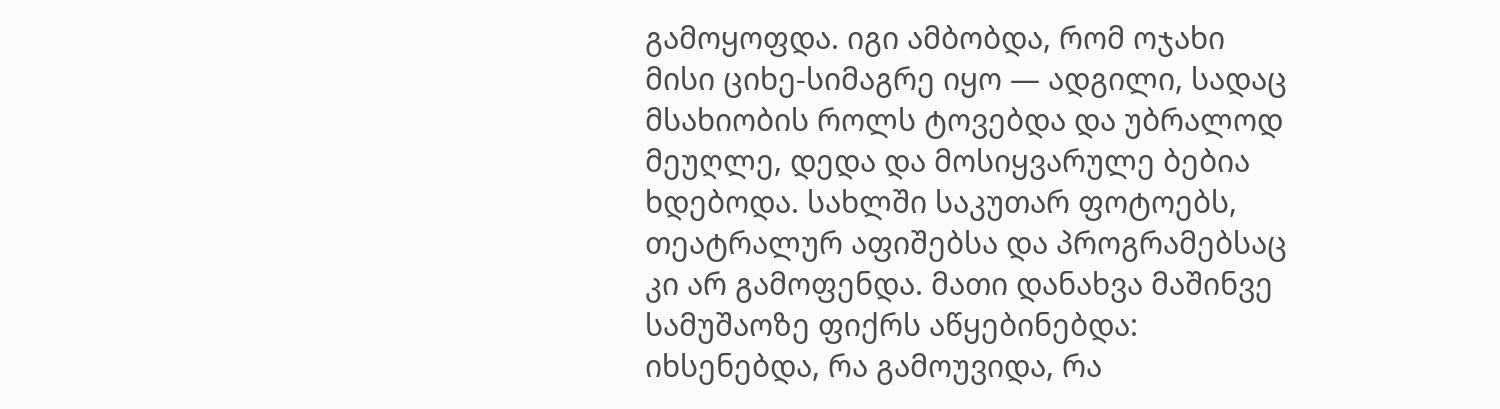გამოყოფდა. იგი ამბობდა, რომ ოჯახი მისი ციხე-სიმაგრე იყო — ადგილი, სადაც მსახიობის როლს ტოვებდა და უბრალოდ მეუღლე, დედა და მოსიყვარულე ბებია ხდებოდა. სახლში საკუთარ ფოტოებს, თეატრალურ აფიშებსა და პროგრამებსაც კი არ გამოფენდა. მათი დანახვა მაშინვე სამუშაოზე ფიქრს აწყებინებდა: იხსენებდა, რა გამოუვიდა, რა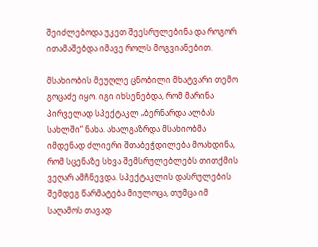შეიძლებოდა უკეთ შეესრულებინა და როგორ ითამაშებდა იმავე როლს მოგვიანებით.

მსახიობის მეუღლე ცნობილი მხატვარი თემო გოცაძე იყო. იგი იხსენებდა, რომ მარინა პირველად სპექტაკლ „ბერნარდა ალბას სახლში“ ნახა. ახალგაზრდა მსახიობმა იმდენად ძლიერი შთაბეჭდილება მოახდინა, რომ სცენაზე სხვა შემსრულებლებს თითქმის ვეღარ ამჩნევდა. სპექტაკლის დასრულების შემდეგ წარმატება მიულოცა, თუმცა იმ საღამოს თავად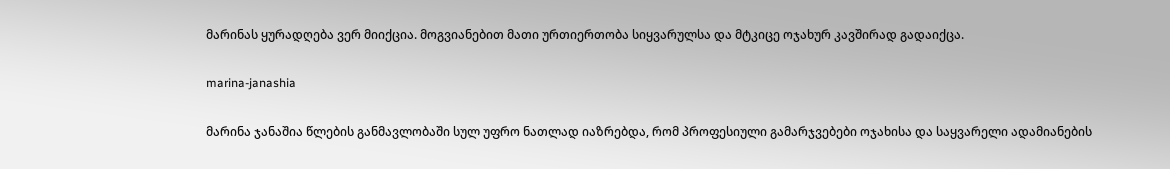მარინას ყურადღება ვერ მიიქცია. მოგვიანებით მათი ურთიერთობა სიყვარულსა და მტკიცე ოჯახურ კავშირად გადაიქცა.

marina-janashia

მარინა ჯანაშია წლების განმავლობაში სულ უფრო ნათლად იაზრებდა, რომ პროფესიული გამარჯვებები ოჯახისა და საყვარელი ადამიანების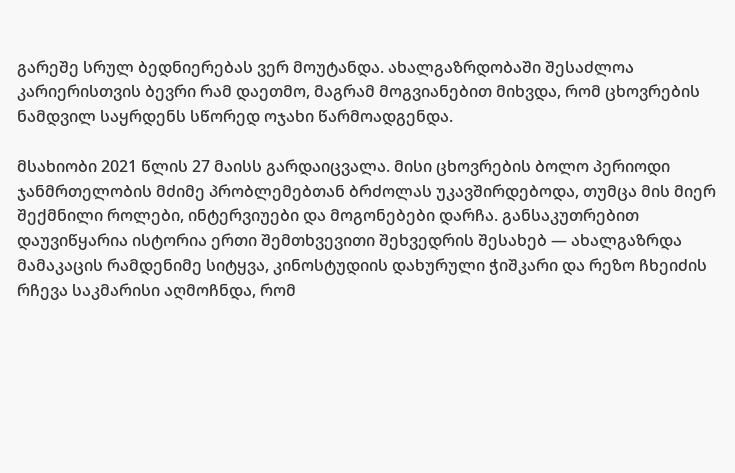გარეშე სრულ ბედნიერებას ვერ მოუტანდა. ახალგაზრდობაში შესაძლოა კარიერისთვის ბევრი რამ დაეთმო, მაგრამ მოგვიანებით მიხვდა, რომ ცხოვრების ნამდვილ საყრდენს სწორედ ოჯახი წარმოადგენდა.

მსახიობი 2021 წლის 27 მაისს გარდაიცვალა. მისი ცხოვრების ბოლო პერიოდი ჯანმრთელობის მძიმე პრობლემებთან ბრძოლას უკავშირდებოდა, თუმცა მის მიერ შექმნილი როლები, ინტერვიუები და მოგონებები დარჩა. განსაკუთრებით დაუვიწყარია ისტორია ერთი შემთხვევითი შეხვედრის შესახებ — ახალგაზრდა მამაკაცის რამდენიმე სიტყვა, კინოსტუდიის დახურული ჭიშკარი და რეზო ჩხეიძის რჩევა საკმარისი აღმოჩნდა, რომ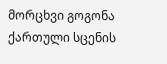მორცხვი გოგონა ქართული სცენის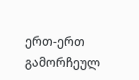ერთ-ერთ გამორჩეულ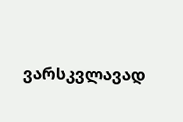ვარსკვლავად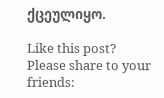ქცეულიყო.

Like this post? Please share to your friends: